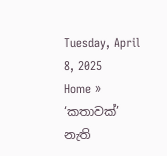Tuesday, April 8, 2025
Home » ‘කතාවක්’ නැති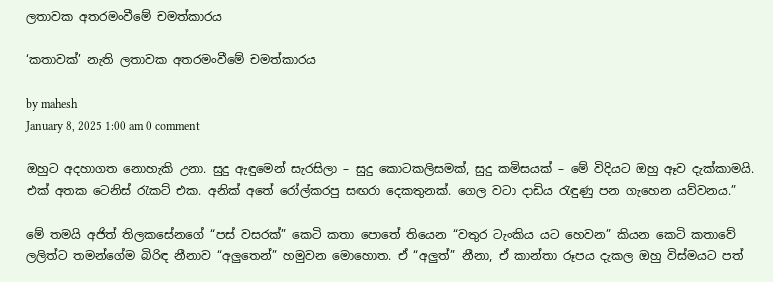ලතාවක අතරමංවීමේ චමත්කාරය

‘කතාවක්’ නැති ලතාවක අතරමංවීමේ චමත්කාරය

by mahesh
January 8, 2025 1:00 am 0 comment

ඔහුට අදහාගත නොහැකි උනා. සුදු ඇඳුමෙන් සැරසිලා – සුදු කොටකලිසමක්, සුදු කමිසයක් – මේ විදියට ඔහු ඈව දැක්කාමයි. එක් අතක ටෙනිස් රැකට් එක. අනික් අතේ රෝල්කරපු සඟරා දෙකතුනක්. ගෙල වටා දාඩිය රැඳුණු පන ගැහෙන යව්වනය.”

මේ තමයි අජිත් තිලකසේනගේ “පස් වසරක්” කෙටි කතා පොතේ තියෙන “වතුර ටැංකිය යට හෙවන” කියන කෙටි කතාවේ ලලිත්ට තමන්ගේම බිරිඳ නීනාව “අලුතෙන්” හමුවන මොහොත. ඒ “අලුත්” නීනා, ඒ කාන්තා රූපය දැකල ඔහු විස්මයට පත්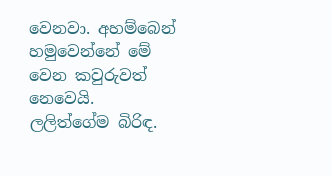වෙනවා. අහම්බෙන් හමුවෙන්නේ මේ වෙන කවුරුවත් නෙවෙයි. ලලිත්ගේම බිරිඳ.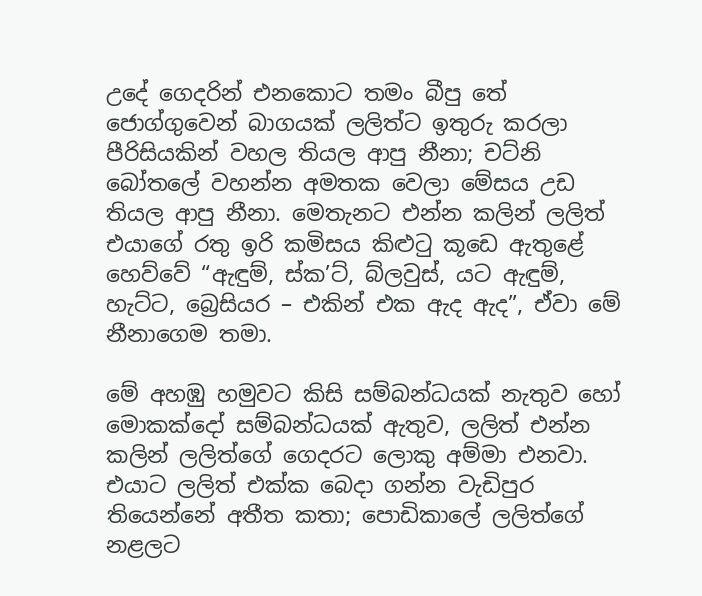උදේ ගෙදරින් එනකොට තමං බීපු තේ ජොග්ගුවෙන් බාගයක් ලලිත්ට ඉතුරු කරලා පීරිසියකින් වහල තියල ආපු නීනා; චට්නි බෝතලේ වහන්න අමතක වෙලා මේසය උඩ තියල ආපු නීනා. මෙතැනට එන්න කලින් ලලිත් එයාගේ රතු ඉරි කමිසය කිළුටු කූඩෙ ඇතුළේ හෙව්වේ “ඇඳුම්, ස්ක’ට්, බ්ලවුස්, යට ඇඳුම්, හැට්ට, බ්‍රෙසියර – එකින් එක ඇද ඇද”, ඒවා මේ නීනාගෙම තමා.

මේ අහඹු හමුවට කිසි සම්බන්ධයක් නැතුව හෝ මොකක්දෝ සම්බන්ධයක් ඇතුව, ලලිත් එන්න කලින් ලලිත්ගේ ගෙදරට ලොකු අම්මා එනවා. එයාට ලලිත් එක්ක බෙදා ගන්න වැඩිපුර තියෙන්නේ අතීත කතා; පොඩිකාලේ ලලිත්ගේ නළලට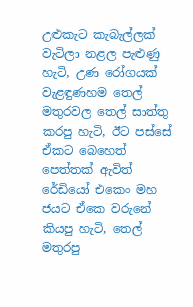උළුකැට කැබැල්ලක් වැටිලා නළල පැළුණු හැටි, උණ රෝගයක් වැළඳුණහම තෙල් මතුරවල තෙල් සාත්තු කරපු හැටි, ඊට පස්සේ ඒකට බෙහෙත් පෙත්තක් ඇවිත් රේඩියෝ එකෙං මහ ජයට ඒකෙ වරුනේ කියපු හැටි, තෙල් මතුරපු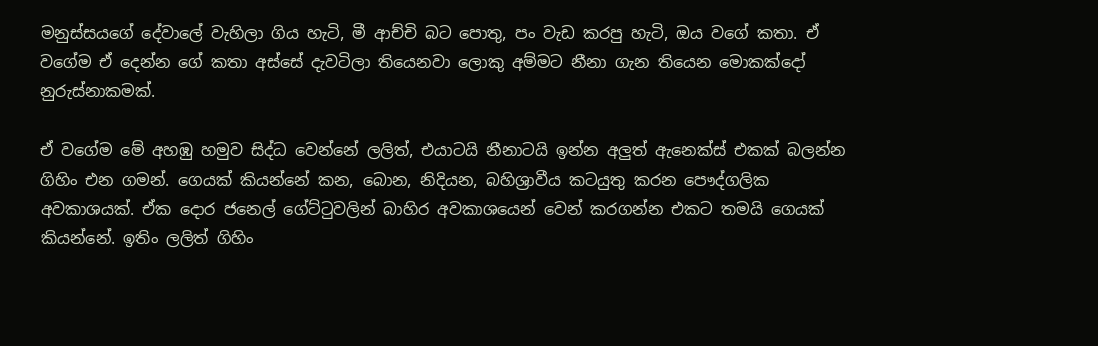මනුස්සයගේ දේවාලේ වැහිලා ගිය හැටි, මී ආච්චි බට පොතු, පං වැඩ කරපු හැටි, ඔය වගේ කතා. ඒ වගේම ඒ දෙන්න ගේ කතා අස්සේ දැවටිලා තියෙනවා ලොකු අම්මට නීනා ගැන තියෙන මොකක්දෝ නුරුස්නාකමක්.

ඒ වගේම මේ අහඹු හමුව සිද්ධ වෙන්නේ ලලිත්, එයාටයි නීනාටයි ඉන්න අලුත් ඇනෙක්ස් එකක් බලන්න ගිහිං එන ගමන්. ගෙයක් කියන්නේ කන, බොන, නිදියන, බහිශ්‍රාවීය කටයුතු කරන පෞද්ගලික අවකාශයක්. ඒක දොර ජනෙල් ගේට්ටුවලින් බාහිර අවකාශයෙන් වෙන් කරගන්න එකට තමයි ගෙයක් කියන්නේ. ඉතිං ලලිත් ගිහිං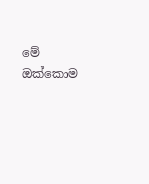මේ ඔක්කොම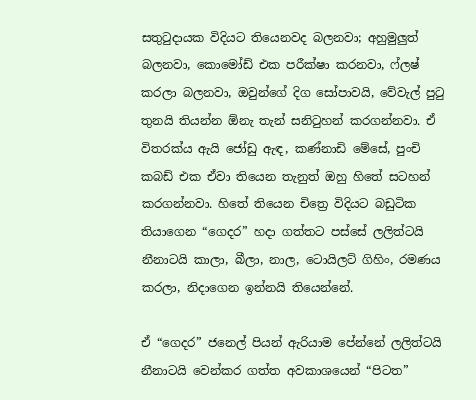සතුටුදායක විදියට තියෙනවද බලනවා; අහුමුලුත් බලනවා, කොමෝඩ් එක පරීක්ෂා කරනවා, ෆ්ලෂ් කරලා බලනවා, ඔවුන්ගේ දිග සෝපාවයි, වේවැල් පුටු තුනයි තියන්න ඕනැ තැන් සනිටුහන් කරගන්නවා. ඒ විතරක්ය ඇයි ජෝඩු ඇඳ, කණ්නාඩි මේසේ, පුංචි කබඩ් එක ඒවා තියෙන තැනුත් ඔහු හිතේ සටහන් කරගන්නවා. හිතේ තියෙන චිත්‍රෙ විදියට බඩුටික තියාගෙන “ගෙදර” හදා ගත්තට පස්සේ ලලිත්ටයි නීනාටයි කාලා, බීලා, නාල, ටොයිලට් ගිහිං, රමණය කරලා, නිදාගෙන ඉන්නයි තියෙන්නේ.

ඒ “ගෙදර” ජනෙල් පියන් ඇරියාම පේන්නේ ලලිත්ටයි නීනාටයි වෙන්කර ගත්ත අවකාශයෙන් “පිටත”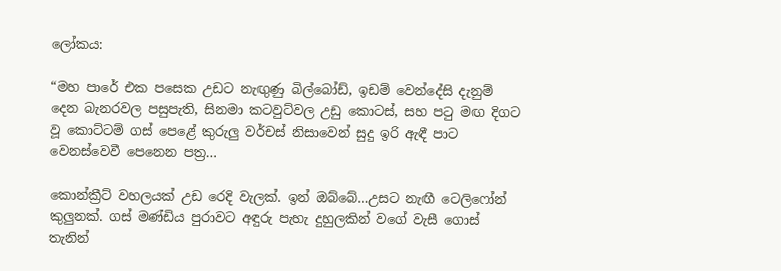ලෝකය:

“මහ පාරේ එක පසෙක උඩට නැඟුණු බිල්බෝඩ්, ඉඩම් වෙන්දේසි දැනුම් දෙන බැනරවල පසුපැති, සිනමා කටවුට්වල උඩු කොටස්, සහ පටු මඟ දිගට වූ කොට්ටම් ගස් පෙළේ කුරුලු වර්චස් නිසාවෙන් සුදු ඉරි ඇඳී පාට වෙනස්වෙවී පෙනෙන පත්‍ර…

කොන්ක්‍රීට් වහලයක් උඩ රෙදි වැලක්. ඉන් ඔබ්බේ…උසට නැඟී ටෙලිෆෝන් කුලුනක්. ගස් මණ්ඩිය පුරාවට අඳුරු පැහැ දුහුලකින් වගේ වැසී ගොස් තැනින්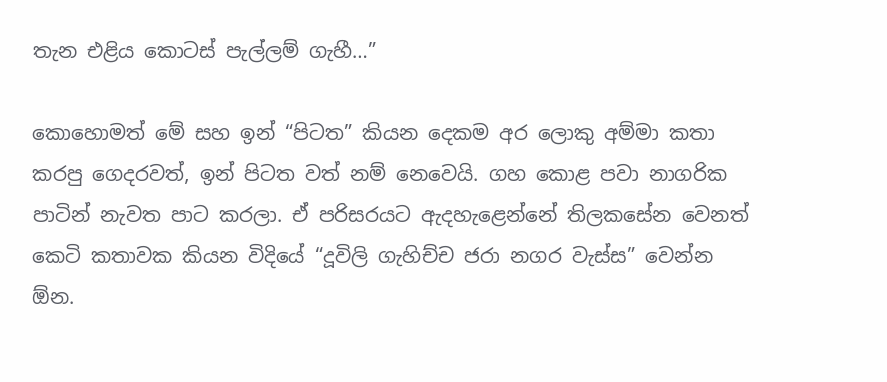තැන එළිය කොටස් පැල්ලම් ගැහී…”

කොහොමත් මේ සහ ඉන් “පිටත” කියන දෙකම අර ලොකු අම්මා කතා කරපු ගෙදරවත්, ඉන් පිටත වත් නම් නෙවෙයි. ගහ කොළ පවා නාගරික පාටින් නැවත පාට කරලා. ඒ පරිසරයට ඇදහැළෙන්නේ තිලකසේන වෙනත් කෙටි කතාවක කියන විදියේ “දූවිලි ගැහිච්ච ජරා නගර වැස්ස” වෙන්න ඕන.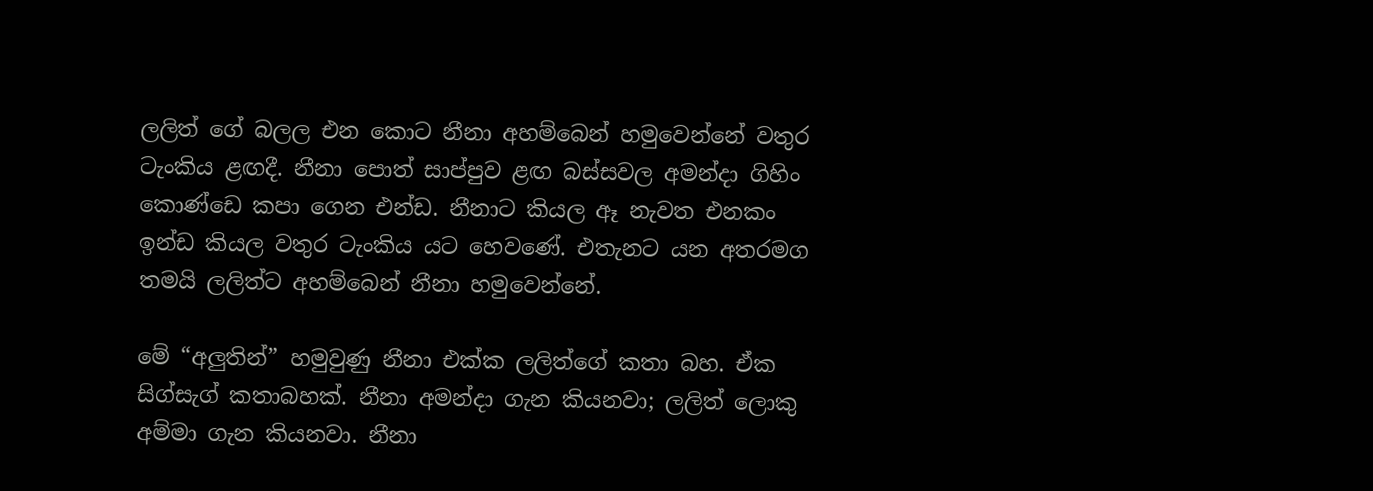ලලිත් ගේ බලල එන කොට නීනා අහම්බෙන් හමුවෙන්නේ වතුර ටැංකිය ළඟදී. නීනා පොත් සාප්පුව ළඟ බස්සවල අමන්දා ගිහිං කොණ්ඩෙ කපා ගෙන එන්ඩ. නීනාට කියල ඈ නැවත එනකං ඉන්ඩ කියල වතුර ටැංකිය යට හෙවණේ. එතැනට යන අතරමග තමයි ලලිත්ට අහම්බෙන් නීනා හමුවෙන්නේ.

මේ “අලුතින්” හමුවුණු නීනා එක්ක ලලිත්ගේ කතා බහ. ඒක සිග්සැග් කතාබහක්. නීනා අමන්දා ගැන කියනවා; ලලිත් ලොකු අම්මා ගැන කියනවා. නීනා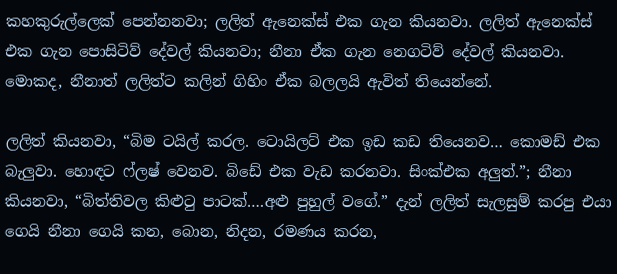කහකුරුල්ලෙක් පෙන්නනවා; ලලිත් ඇනෙක්ස් එක ගැන කියනවා. ලලිත් ඇනෙක්ස් එක ගැන පොසිටිව් දේවල් කියනවා; නීනා ඒක ගැන නෙගටිව් දේවල් කියනවා. මොකද, නීනාත් ලලිත්ට කලින් ගිහිං ඒක බලලයි ඇවිත් තියෙන්නේ.

ලලිත් කියනවා, “බිම ටයිල් කරල. ටොයිලට් එක ඉඩ කඩ තියෙනව… කොමඩ් එක බැලුවා. හොඳට ෆ්ලෂ් වෙනව. බිඩේ එක වැඩ කරනවා. සිංක්එක අලුත්.”; නීනා කියනවා, “බිත්තිවල කිළුටු පාටක්….අළු පුහුල් වගේ.” දැන් ලලිත් සැලසුම් කරපු එයා ගෙයි නීනා ගෙයි කන, බොන, නිදන, රමණය කරන,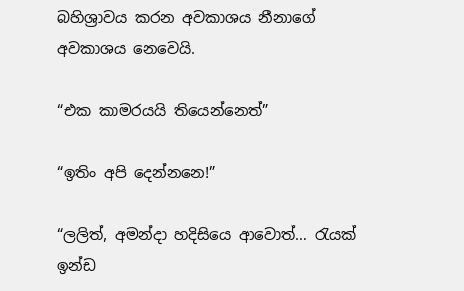බහිශ්‍රාවය කරන අවකාශය නීනාගේ අවකාශය නෙවෙයි.

“එක කාමරයයි තියෙන්නෙත්”

“ඉතිං අපි දෙන්නනෙ!”

“ලලිත්, අමන්දා හදිසියෙ ආවොත්… රැයක් ඉන්ඩ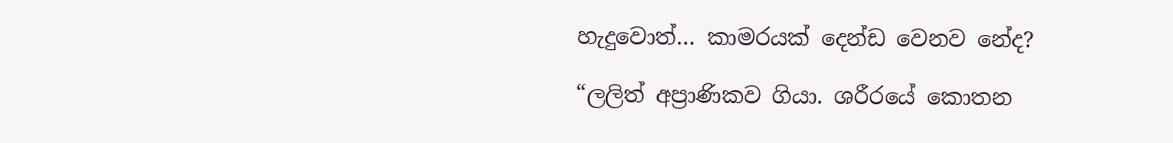හැදුවොත්… කාමරයක් දෙන්ඩ වෙනව නේද?

“ලලිත් අප්‍රාණිකව ගියා. ශරීරයේ කොතන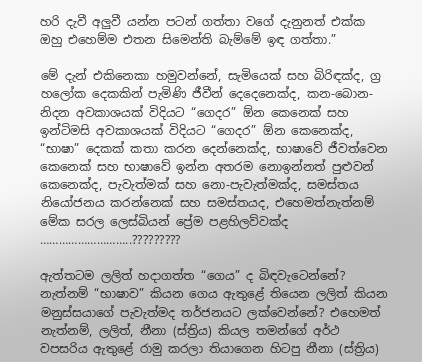හ‍රි දැවී අලුවී යන්න පටන් ගත්තා වගේ දැනුනත් එක්ක ඔහු එහෙම්ම එතන සිමෙන්ති බැම්මේ ඉඳ ගත්තා.”

මේ දැන් එකිනෙකා හමුවන්නේ, සැමියෙක් සහ බිරිඳක්ද, ග්‍ර හලෝක දෙකකින් පැමිණි ජීවීන් දෙදෙනෙක්ද, කන-බොන-නිදන අවකාශයක් විදියට “ගෙදර” ඕන කෙනෙක් සහ ඉන්ටිමසි අවකාශයක් විදියට “ගෙදර” ඕන කෙනෙක්ද, “භාෂා” දෙකක් කතා කරන දෙන්නෙක්ද, භාෂාවේ ජීවත්වෙන කෙනෙක් සහ භාෂාවේ ඉන්න අතරම නොඉන්නත් පුළුවන් කෙනෙක්ද, පැවැත්මක් සහ නො-පැවැත්මක්ද, සමස්තය නියෝජනය කරන්නෙක් සහ සමස්තයද, එහෙමත්නැත්නම් මේක සරල ලෙස්බියන් ප්‍රේම පළහිලව්වක්ද ………………………..?????????

ඇත්තටම ලලිත් හදාගත්ත “ගෙය” ද බිඳවැටෙන්නේ? නැත්නම් “භාෂාව” කියන ගෙය ඇතුළේ තියෙන ලලිත් කියන මනුස්සයාගේ පැවැත්මද තර්ජනයට ලක්වෙන්නේ? එහෙමත් නැත්නම්, ලලිත්, නීනා (ස්ත්‍රිය) කියල තමන්ගේ අර්ථ වපසරිය ඇතුළේ රාමු කරලා තියාගෙන හිටපු නීනා (ස්ත්‍රිය)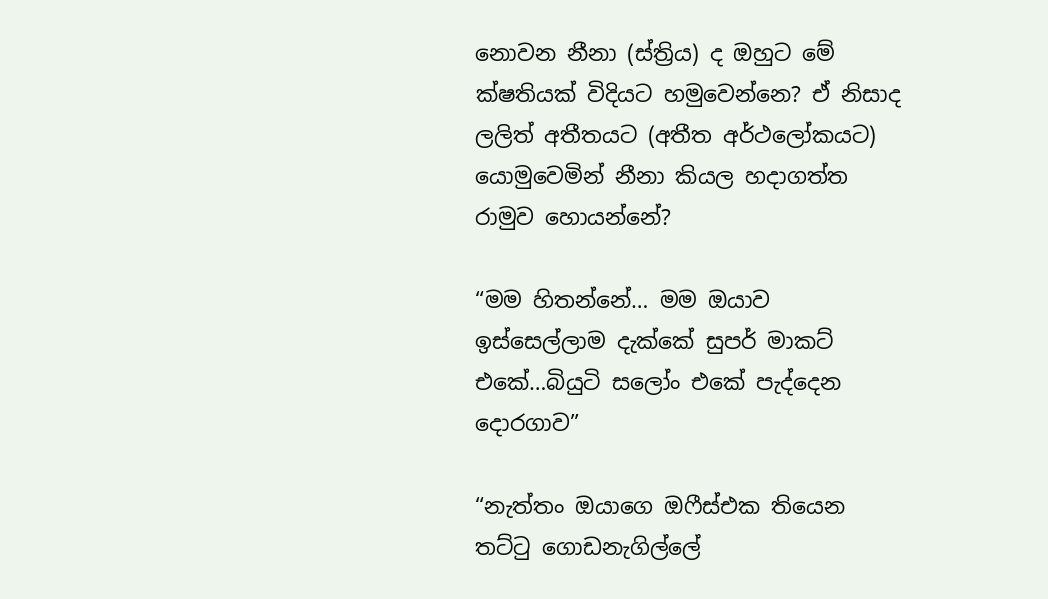නොවන නීනා (ස්ත්‍රිය) ද ඔහුට මේ ක්ෂතියක් විදියට හමුවෙන්නෙ? ඒ නිසාද ලලිත් අතීතයට (අතීත අර්ථලෝකයට) යොමුවෙමින් නීනා කියල හදාගත්ත රාමුව හොයන්නේ?

“මම හිතන්නේ… මම ඔයාව ඉස්සෙල්ලාම දැක්කේ සුපර් මාකට් එකේ…බියුටි සලෝං එකේ පැද්දෙන දොරගාව”

“නැත්තං ඔයාගෙ ඔෆීස්එක තියෙන තට්ටු ගොඩනැගිල්ලේ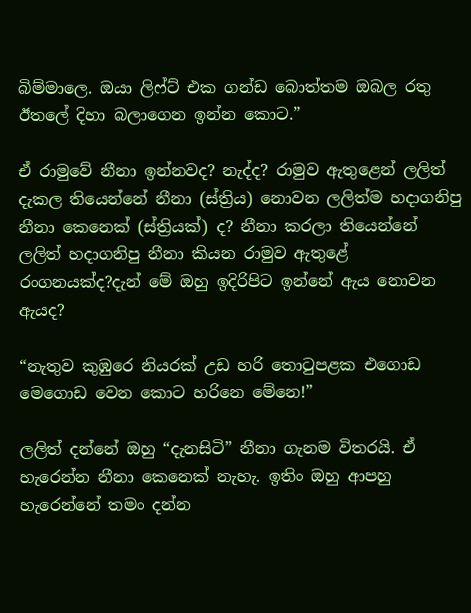බිම්මාලෙ. ඔයා ලිෆ්ට් එක ගන්ඩ බොත්තම ඔබල රතු ඊතලේ දිහා බලාගෙන ඉන්න කොට.”

ඒ රාමුවේ නීනා ඉන්නවද? නැද්ද? රාමුව ඇතුළෙන් ලලිත් දැකල තියෙන්නේ නීනා (ස්ත්‍රිය) නොවන ලලිත්ම හදාගනිපු නීනා කෙනෙක් (ස්ත්‍රියක්) ද? නීනා කරලා තියෙන්නේ ලලිත් හදාගනිපු නීනා කියන රාමුව ඇතුළේ රංගනයක්ද?දැන් මේ ඔහු ඉදිරිපිට ඉන්නේ ඇය නොවන ඇයද?

“නැතුව කුඹුරෙ නියරක් උඩ හරි තොටුපළක එගොඩ මෙගොඩ වෙන කොට හරිනෙ මේනෙ!”

ලලිත් දන්නේ ඔහු “දැනසිටි” නීනා ගැනම විතරයි. ඒ හැරෙන්න නීනා කෙනෙක් නැහැ. ඉතිං ඔහු ආපහු හැරෙන්නේ තමං දන්න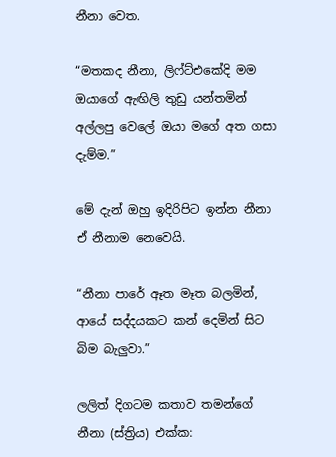නීනා වෙත.

“මතකද නීනා, ලිෆ්ට්එකේදි මම ඔයාගේ ඇඟිලි තුඩු යන්තමින් අල්ලපු වෙලේ ඔයා මගේ අත ගසා දැම්ම.”

මේ දැන් ඔහු ඉදිරිපිට ඉන්න නීනා ඒ නීනාම නෙවෙයි.

“නීනා පාරේ ඈත මෑත බලමින්, ආයේ සද්දයකට කන් දෙමින් සිට බිම බැලුවා.”

ලලිත් දිගටම කතාව තමන්ගේ නීනා (ස්ත්‍රිය) එක්ක: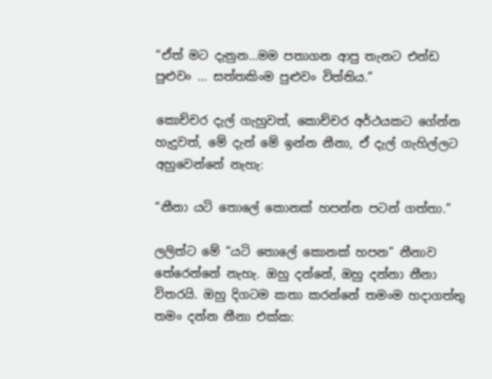“ඒත් මට දැනුන…මම පතාගන ආපු තැනට එන්ඩ පුළුවං … සත්තකිංම පුළුවං විත්තිය.”

කොච්චර දැල් ගැහුවත්, කොච්චර අර්ථයකට ගේන්න හැදුවත්, මේ දැන් මේ ඉන්න නීනා, ඒ දැල් ගැහිල්ලට අහුවෙන්නේ නැහැ:

“නීනා යටි තොලේ කොනක් හපන්න පටන් ගත්තා.”

ලලිත්ට මේ “යටි තොලේ කොනක් හපන” නීනාව තේරෙන්නේ නැහැ. ඔහු දන්නේ, ඔහු දන්නා නීනා විතරයි. ඔහු දිගටම කතා කරන්නේ තමංම හදාගත්තු තමං දන්න නීනා එක්ක: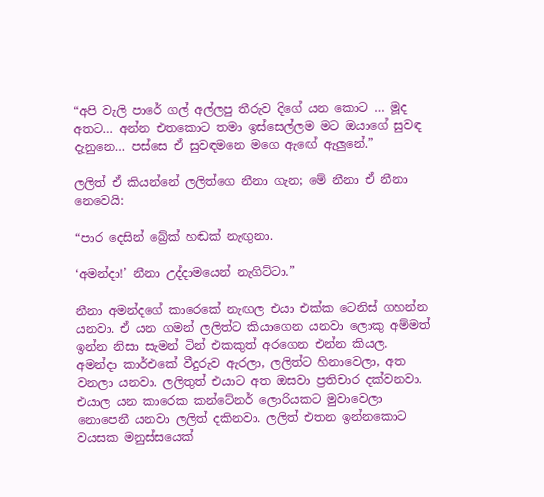“අපි වැලි පාරේ ගල් අල්ලපු තීරුව දිගේ යන කොට … මූද අතට… අන්න එතකොට තමා ඉස්සෙල්ලම මට ඔයාගේ සුවඳ දැනුනෙ… පස්සෙ ඒ සුවඳමනෙ මගෙ ඇඟේ ඇලුනේ.”

ලලිත් ඒ කියන්නේ ලලිත්ගෙ නීනා ගැන; මේ නීනා ඒ නීනා නෙවෙයි:

“පාර දෙසින් බ්‍රේක් හඬක් නැඟුනා.

‘අමන්දා!’ නීනා උද්දාමයෙන් නැගිට්ටා.”

නීනා අමන්දගේ කාරෙකේ නැඟල එයා එක්ක ටෙනිස් ගහන්න යනවා. ඒ යන ගමන් ලලිත්ට කියාගෙන යනවා ලොකු අම්මත් ඉන්න නිසා සැමන් ටින් එකකුත් අරගෙන එන්න කියල. අමන්දා කාර්එකේ වීදුරුව ඇරලා, ලලිත්ට හිනාවෙලා, අත වනලා යනවා. ලලිතුත් එයාට අත ඔසවා ප්‍රතිචාර දක්වනවා. එයාල යන කාරෙක කන්ටේනර් ලොරියකට මුවාවෙලා නොපෙනී යනවා ලලිත් දකිනවා. ලලිත් එතන ඉන්නකොට වයසක මනුස්සයෙක්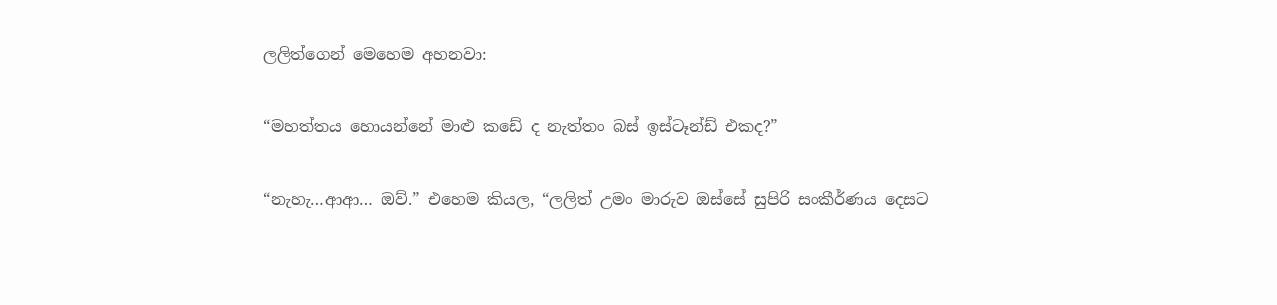ලලිත්ගෙන් මෙහෙම අහනවා:

“මහත්තය හොයන්නේ මාළු කඩේ ද නැත්තං බස් ඉස්ටෑන්ඩ් එකද?”

“නැහැ…ආආ… ඔව්.” එහෙම කියල, “ලලිත් උමං මාරුව ඔස්සේ සුපිරි සංකීර්ණය දෙසට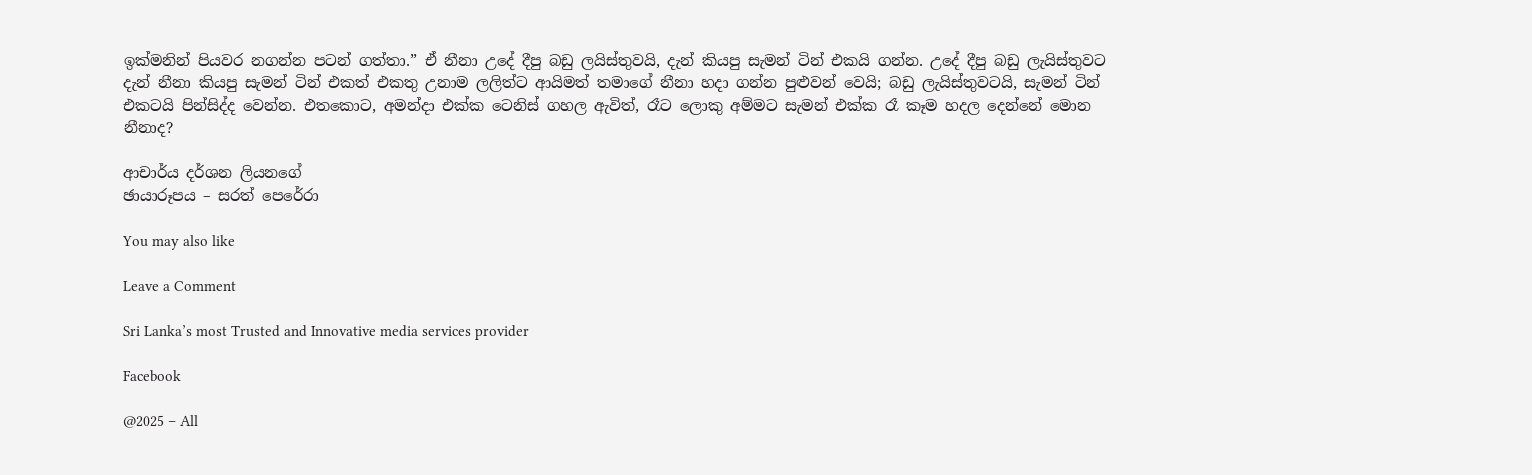ඉක්මනින් පියවර නගන්න පටන් ගත්තා.” ඒ නීනා උදේ දීපු බඩු ලයිස්තුවයි, දැන් කියපු සැමන් ටින් එකයි ගන්න. උදේ දීපු බඩු ලැයිස්තුවට දැන් නීනා කියපු සැමන් ටින් එකත් එකතු උනාම ලලිත්ට ආයිමත් තමාගේ නීනා හදා ගන්න පුළුවන් වෙයි; බඩු ලැයිස්තුවටයි, සැමන් ටින් එකටයි පින්සිද්ද වෙන්න. එතකොට, අමන්දා එක්ක ටෙනිස් ගහල ඇවිත්, රෑට ලොකු අම්මට සැමන් එක්ක රෑ කෑම හදල දෙන්නේ මොන නීනාද?

ආචාර්ය දර්ශන ලියනගේ
ඡායාරූපය – සරත් පෙරේරා

You may also like

Leave a Comment

Sri Lanka’s most Trusted and Innovative media services provider

Facebook

@2025 – All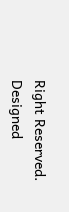Right Reserved. Designed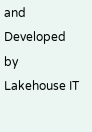and Developed by Lakehouse IT